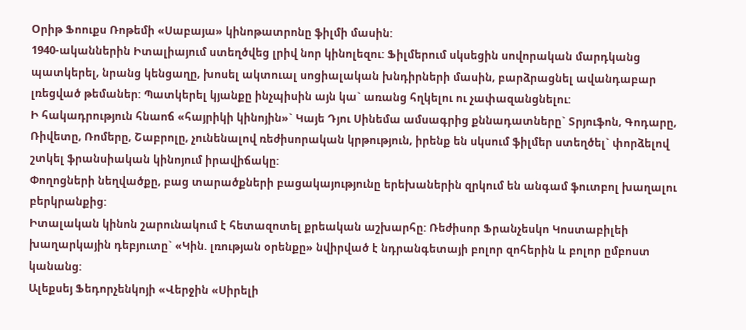Օրիթ Ֆոուքս Ռոթեմի «Սաբայա» կինոթատրոնը ֆիլմի մասին:
1940-ականներին Իտալիայում ստեղծվեց լրիվ նոր կինոլեզու: Ֆիլմերում սկսեցին սովորական մարդկանց պատկերել, նրանց կենցաղը, խոսել ակտուալ սոցիալական խնդիրների մասին, բարձրացնել ավանդաբար լռեցված թեմաներ: Պատկերել կյանքը ինչպիսին այն կա` առանց հղկելու ու չափազանցնելու:
Ի հակադրություն հնաոճ «հայրիկի կինոյին»` Կայե Դյու Սինեմա ամսագրից քննադատները` Տրյուֆոն, Գոդարը, Ռիվետը, Ռոմերը, Շաբրոլը, չունենալով ռեժիսորական կրթություն, իրենք են սկսում ֆիլմեր ստեղծել` փորձելով շտկել ֆրանսիական կինոյում իրավիճակը:
Փողոցների նեղվածքը, բաց տարածքների բացակայությունը երեխաներին զրկում են անգամ ֆուտբոլ խաղալու բերկրանքից:
Իտալական կինոն շարունակում է հետազոտել քրեական աշխարհը: Ռեժիսոր Ֆրանչեսկո Կոստաբիլեի խաղարկային դեբյուտը` «Կին. լռության օրենքը» նվիրված է նդրանգետայի բոլոր զոհերին և բոլոր ըմբոստ կանանց:
Ալեքսեյ Ֆեդորչենկոյի «Վերջին «Սիրելի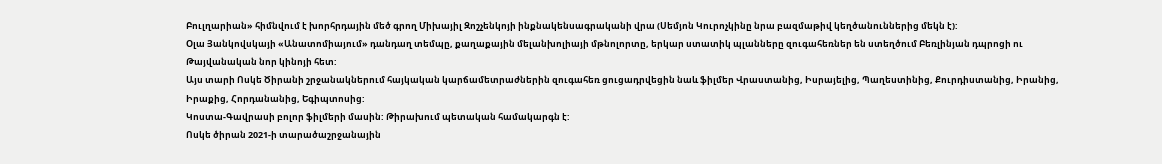Բուլղարիան» հիմնվում է խորհրդային մեծ գրող Միխայիլ Զոշչենկոյի ինքնակենսագրականի վրա (Սեմյոն Կուրոչկինը նրա բազմաթիվ կեղծանուններից մեկն է):
Օլա Յանկովսկայի «Անատոմիայում» դանդաղ տեմպը, քաղաքային մելանխոլիայի մթնոլորտը, երկար ստատիկ պլանները զուգահեռներ են ստեղծում Բեռլինյան դպրոցի ու Թայվանական նոր կինոյի հետ:
Այս տարի Ոսկե Ծիրանի շրջանակներում հայկական կարճամետրաժներին զուգահեռ ցուցադրվեցին նաև ֆիլմեր Վրաստանից, Իսրայելից, Պաղեստինից, Քուրդիստանից, Իրանից, Իրաքից, Հորդանանից, Եգիպտոսից:
Կոստա-Գավրասի բոլոր ֆիլմերի մասին: Թիրախում պետական համակարգն է:
Ոսկե ծիրան 2021-ի տարածաշրջանային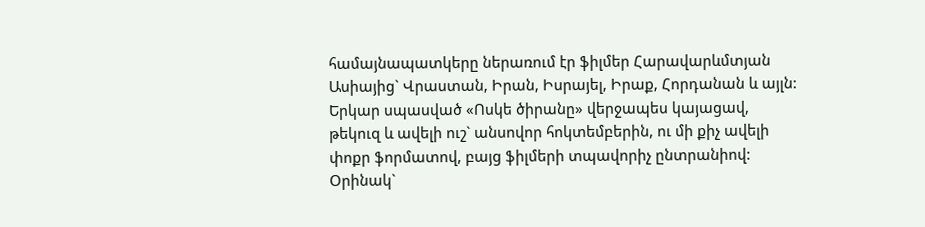համայնապատկերը ներառում էր ֆիլմեր Հարավարևմտյան Ասիայից` Վրաստան, Իրան, Իսրայել, Իրաք, Հորդանան և այլն:
Երկար սպասված «Ոսկե ծիրանը» վերջապես կայացավ, թեկուզ և ավելի ուշ` անսովոր հոկտեմբերին, ու մի քիչ ավելի փոքր ֆորմատով, բայց ֆիլմերի տպավորիչ ընտրանիով: Օրինակ`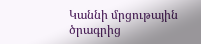Կաննի մրցութային ծրագրից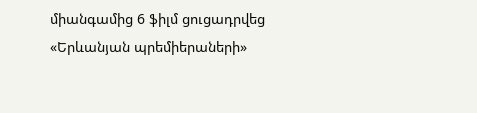միանգամից 6 ֆիլմ ցուցադրվեց «Երևանյան պրեմիերաների»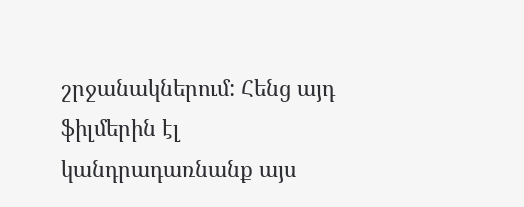շրջանակներում: Հենց այդ ֆիլմերին էլ կանդրադառնանք այս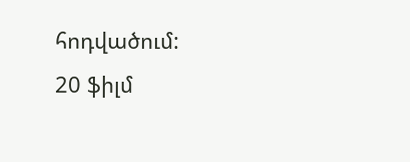հոդվածում:
20 ֆիլմ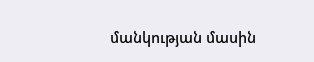մանկության մասին